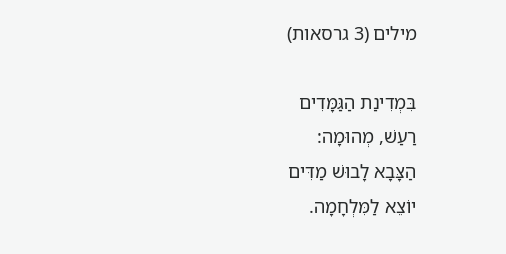מילים (3 גרסאות)

בִּמְדִינַת הַגַּמָּדִים
רַעַשׁ, מְהוּמָה:
הַצָּבָא לָבוּשׁ מַדִּים
יוֹצֵא לַמִּלְחָמָה.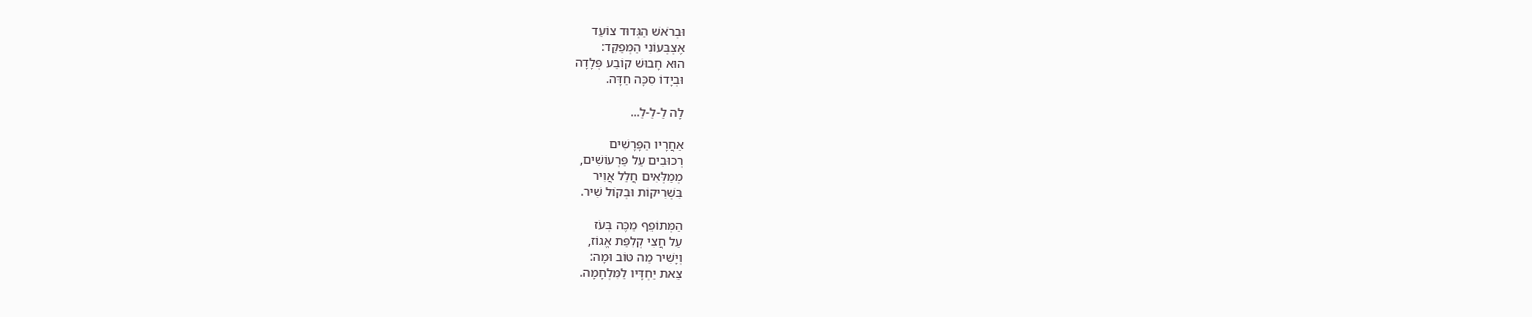וּבְרֹאשׁ הַגְּדוּד צוֹעֵד
אֶצְבְּעוֹנִי הַמְּפַקֵּד:
הוּא חָבוּשׁ קוֹבַע פְּלָדָה
וּבְיָדוֹ סִכָּה חַדָּה.

לָה לַ-לַ-לַ...

אַחֲרָיו הַפָּרָשִׁים
רְכוּבִים עַל פַּרְעוֹשִׁים,
מְמַלְּאִים חֲלַל אֲוִיר
בִּשְׁרִיקוֹת וּבְקוֹל שִׁיר.

הַמְּתוֹפֵף מַכֶּה בְּעֹז
עַל חֲצִי קְלִפַּת אֱגוֹז,
וְיָשִׁיר מַה טּוֹב וּמָה:
צֵאת יַחְדָּיו לַמִּלְחָמָה.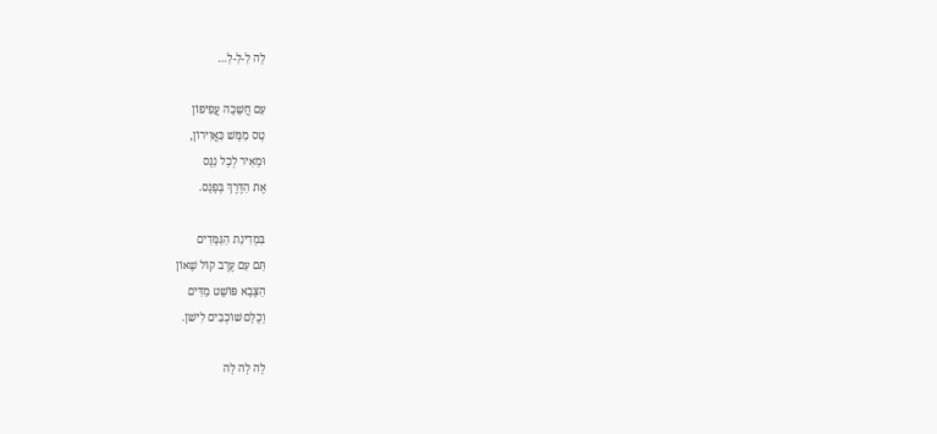לָה לַ-לַ-לַ...

עִם חֲשֵׁכָה עֲפִיפוֹן
טָס מַמָּשׁ כַּאֲוִירוֹן,
וּמֵאִיר לְכָל נַנָּס
אֶת הַדֶּרֶךְ בְּפָנָס.

בִּמְדִינַת הַגַּמָּדִים
תַּם עִם עֶרֶב קוֹל שָׁאוֹן
הַצָּבָא פּוֹשֵׁט מַדִּים
וְכֻלָּם שׁוֹכְבִים לִישֹׁן.

לָה לָה לָה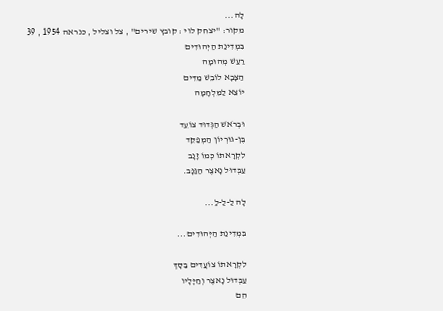לָה...
מקור: "יצחק לוי : קובץ שירים" , צל וצליל , כנראה 1954 , 39
בִּמְדִינַת הַיְּהוּדִים
רַעַשׁ מְהוּמָה
הַצָּבָא לוֹבֵשׁ מַדִּים
יוֹצֵא לַמִּלְחָמָה

וּבְרֹאשׁ הַגְּדוּד צוֹעֵד
בֶּן-גּוּרְיוֹן הַמְּפַקֵּד
לִקְרָאתוֹ כְּמוֹ זָנָב
עַבְּדוּל נָאצֶר הַגַּנָּב.

לָה לַ-לַ-לַ...

בִּמְדִינַת הַיְּהוּדִים...

לִקְרָאתוֹ צוֹעֲדִים בַּסָּךְ
עַבְּדוּל נָאצֶר וְחַיָּלָיו
הֵם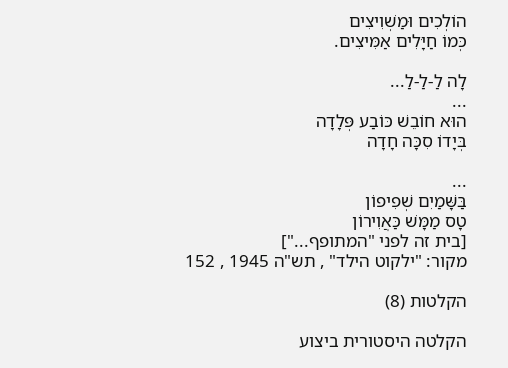הוֹלְכִים וּמַשְׁוִיצִים
כְּמוֹ חַיָּלִים אַמִּיצִים.

לָה לַ-לַ-לַ...
...
הוּא חוֹבֵשׁ כּוֹבַע פְּלָדָה
בְּיָדוֹ סִכָּה חָדָה

...
בַּשָּׁמַיִם שְׁפִיפוֹן
טָס מַמָּשׁ כַּאֲוִירוֹן
[בית זה לפני "המתופף..."]
מקור: "ילקוט הילד" , תש"ה 1945 , 152

הקלטות (8)

הקלטה היסטורית ביצוע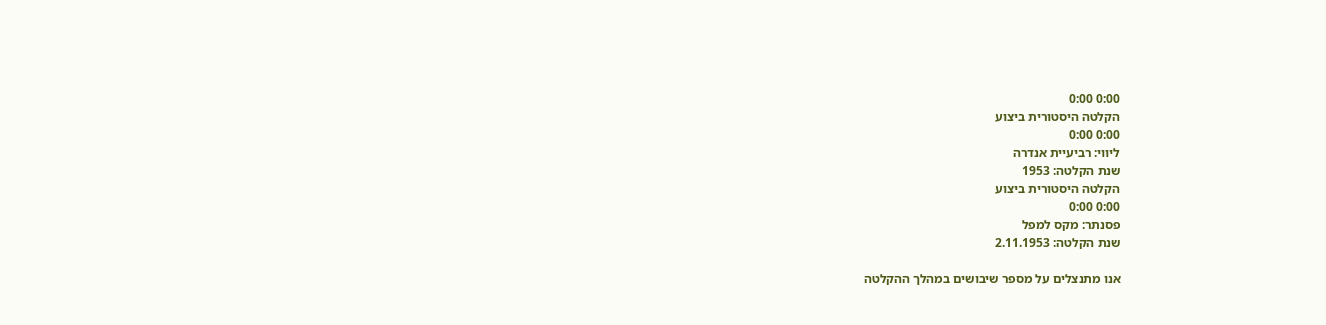0:00 0:00
הקלטה היסטורית ביצוע
0:00 0:00
ליווי: רביעיית אנדרה
שנת הקלטה: 1953
הקלטה היסטורית ביצוע
0:00 0:00
פסנתר: מקס למפל
שנת הקלטה: 2.11.1953

אנו מתנצלים על מספר שיבושים במהלך ההקלטה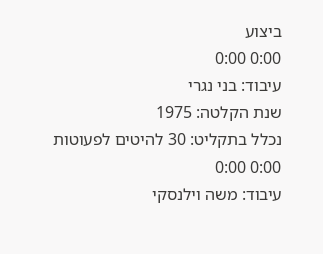ביצוע
0:00 0:00
עיבוד: בני נגרי
שנת הקלטה: 1975
נכלל בתקליט: 30 להיטים לפעוטות
0:00 0:00
עיבוד: משה וילנסקי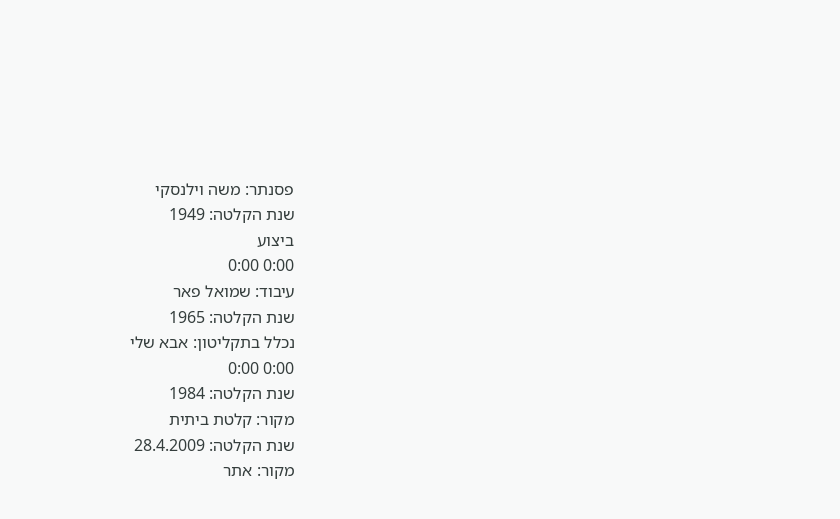פסנתר: משה וילנסקי
שנת הקלטה: 1949
ביצוע
0:00 0:00
עיבוד: שמואל פאר
שנת הקלטה: 1965
נכלל בתקליטון: אבא שלי
0:00 0:00
שנת הקלטה: 1984
מקור: קלטת ביתית
שנת הקלטה: 28.4.2009
מקור: אתר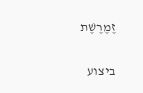זֶמֶרֶשֶׁת

ביצוע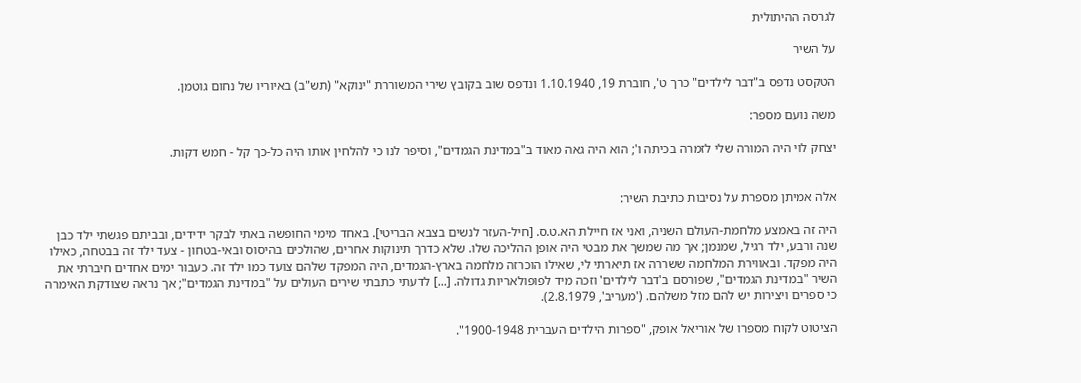לגרסה ההיתולית

על השיר

הטקסט נדפס ב"דבר לילדים" כרך ט', חוברת 19, 1.10.1940 ונדפס שוב בקובץ שירי המשוררת "ינוקא" (תש"ב) באיוריו של נחום גוטמן.

משה נועם מספר:

יצחק לוי היה המורה שלי לזמרה בכיתה ו'; הוא היה גאה מאוד ב"במדינת הגמדים", וסיפר לנו כי להלחין אותו היה כל-כך קל - חמש דקות.


אלה אמיתן מספרת על נסיבות כתיבת השיר:

היה זה באמצע מלחמת-העולם השניה, ואני אז חיילת הא.ט.ס. [חיל-העזר לנשים בצבא הבריטי]. באחד מימי החופשה באתי לבקר ידידים, ובביתם פגשתי ילד כבן שנה ורבע, ילד רגיל, שמנמן; אך מה שמשך את מבטי היה אופן ההליכה שלו. שלא כדרך תינוקות אחרים, שהולכים בהיסוס ובאי-בטחון - צעד ילד זה בבטחה, כאילו היה מפקד. ובאווירת המלחמה ששררה אז תיארתי לי, שאילו הוכרזה מלחמה בארץ-הגמדים, היה המפקד שלהם צועד כמו ילד זה. כעבור ימים אחדים חיברתי את השיר "במדינת הגמדים", שפורסם ב'דבר לילדים' וזכה מיד לפופולאריות גדולה. [...] לדעתי כתבתי שירים העולים על "במדינת הגמדים"; אך נראה שצודקת האימרה כי ספרים ויצירות יש להם מזל משלהם. ('מעריב', 2.8.1979).

הציטוט לקוח מספרו של אוריאל אופק, "ספרות הילדים העברית 1900-1948".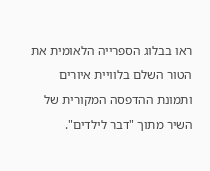ראו בבלוג הספרייה הלאומית את הטור השלם בלוויית איורים ותמונת ההדפסה המקורית של השיר מתוך "דבר לילדים".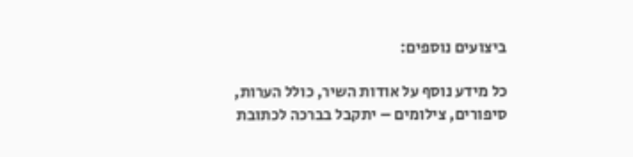ביצועים נוספים:

כל מידע נוסף על אודות השיר, כולל הערות, סיפורים, צילומים – יתקבל בברכה לכתובת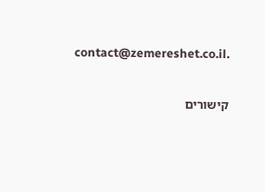contact@zemereshet.co.il.

קישורים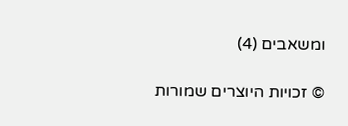ומשאבים (4)

© זכויות היוצרים שמורות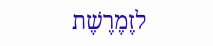לזֶמֶרֶשֶׁת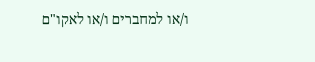ו/או למחברים ו/או לאקו"ם